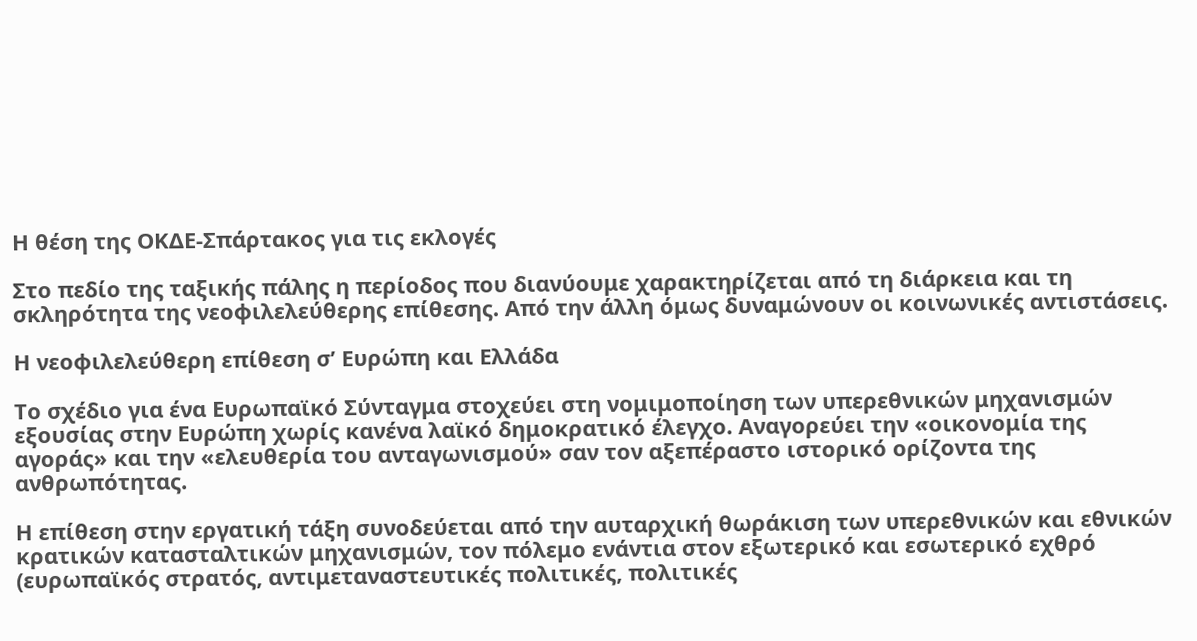Η θέση της ΟΚΔΕ-Σπάρτακος για τις εκλογές

Στο πεδίο της ταξικής πάλης η περίοδος που διανύουμε χαρακτηρίζεται από τη διάρκεια και τη σκληρότητα της νεοφιλελεύθερης επίθεσης. Από την άλλη όμως δυναμώνουν οι κοινωνικές αντιστάσεις.

Η νεοφιλελεύθερη επίθεση σ’ Ευρώπη και Ελλάδα

Το σχέδιο για ένα Ευρωπαϊκό Σύνταγμα στοχεύει στη νομιμοποίηση των υπερεθνικών μηχανισμών εξουσίας στην Ευρώπη χωρίς κανένα λαϊκό δημοκρατικό έλεγχο. Αναγορεύει την «οικονομία της αγοράς» και την «ελευθερία του ανταγωνισμού» σαν τον αξεπέραστο ιστορικό ορίζοντα της ανθρωπότητας.

Η επίθεση στην εργατική τάξη συνοδεύεται από την αυταρχική θωράκιση των υπερεθνικών και εθνικών κρατικών κατασταλτικών μηχανισμών, τον πόλεμο ενάντια στον εξωτερικό και εσωτερικό εχθρό (ευρωπαϊκός στρατός, αντιμεταναστευτικές πολιτικές, πολιτικές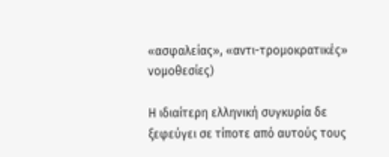«ασφαλείας», «αντι-τρομοκρατικές» νομοθεσίες)

Η ιδιαίτερη ελληνική συγκυρία δε ξεφεύγει σε τίποτε από αυτούς τους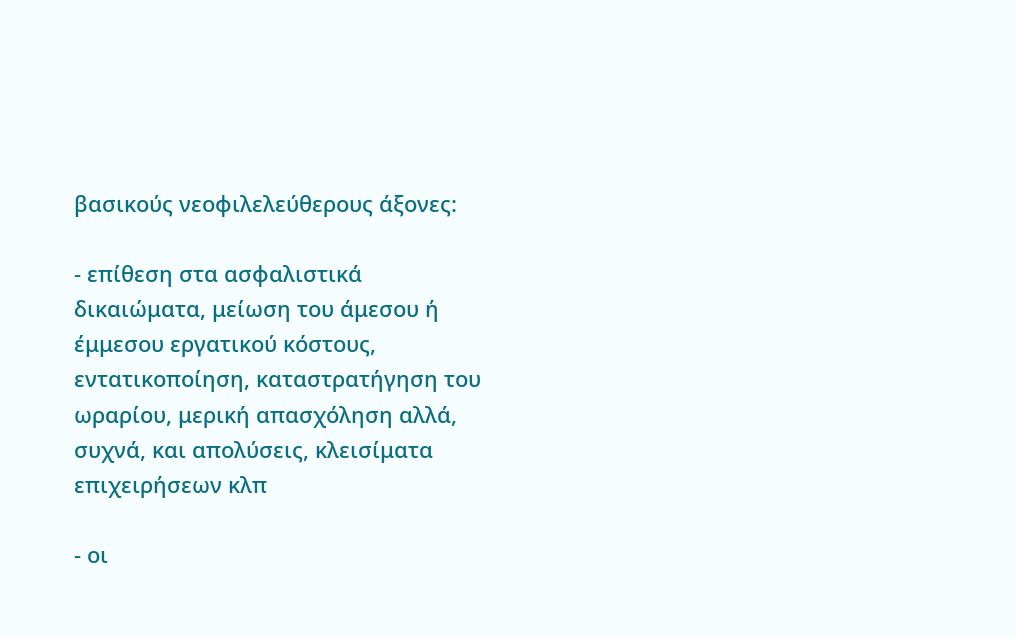βασικούς νεοφιλελεύθερους άξονες:

- επίθεση στα ασφαλιστικά δικαιώματα, μείωση του άμεσου ή έμμεσου εργατικού κόστους, εντατικοποίηση, καταστρατήγηση του ωραρίου, μερική απασχόληση αλλά, συχνά, και απολύσεις, κλεισίματα επιχειρήσεων κλπ

- οι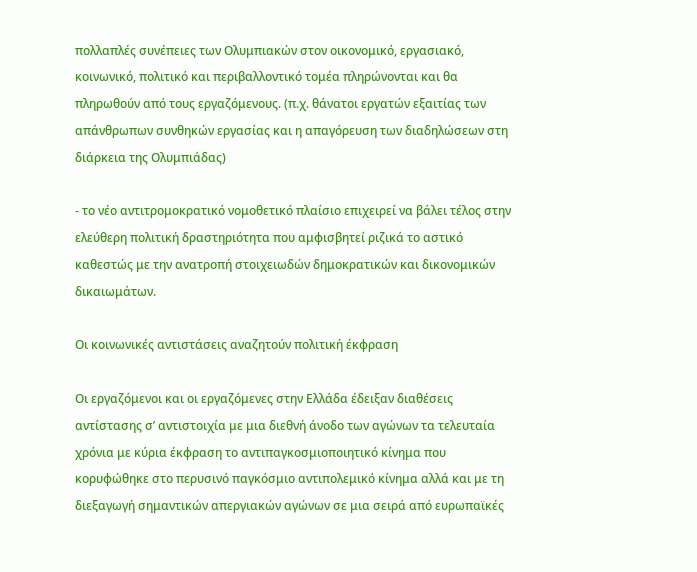πολλαπλές συνέπειες των Ολυμπιακών στον οικονομικό, εργασιακό, κοινωνικό, πολιτικό και περιβαλλοντικό τομέα πληρώνονται και θα πληρωθούν από τους εργαζόμενους. (π.χ. θάνατοι εργατών εξαιτίας των απάνθρωπων συνθηκών εργασίας και η απαγόρευση των διαδηλώσεων στη διάρκεια της Ολυμπιάδας)

- το νέο αντιτρομοκρατικό νομοθετικό πλαίσιο επιχειρεί να βάλει τέλος στην ελεύθερη πολιτική δραστηριότητα που αμφισβητεί ριζικά το αστικό καθεστώς με την ανατροπή στοιχειωδών δημοκρατικών και δικονομικών δικαιωμάτων.

Οι κοινωνικές αντιστάσεις αναζητούν πολιτική έκφραση

Οι εργαζόμενοι και οι εργαζόμενες στην Ελλάδα έδειξαν διαθέσεις αντίστασης σ’ αντιστοιχία με μια διεθνή άνοδο των αγώνων τα τελευταία χρόνια με κύρια έκφραση το αντιπαγκοσμιοποιητικό κίνημα που κορυφώθηκε στο περυσινό παγκόσμιο αντιπολεμικό κίνημα αλλά και με τη διεξαγωγή σημαντικών απεργιακών αγώνων σε μια σειρά από ευρωπαϊκές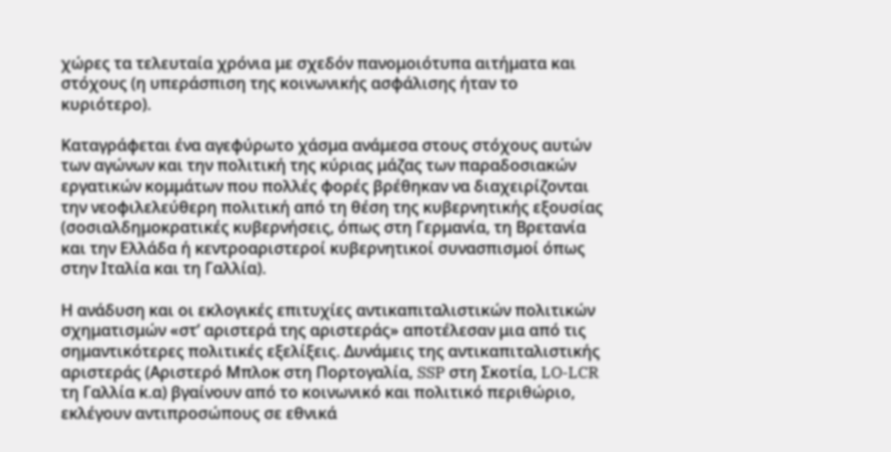χώρες τα τελευταία χρόνια με σχεδόν πανομοιότυπα αιτήματα και στόχους (η υπεράσπιση της κοινωνικής ασφάλισης ήταν το κυριότερο).

Καταγράφεται ένα αγεφύρωτο χάσμα ανάμεσα στους στόχους αυτών των αγώνων και την πολιτική της κύριας μάζας των παραδοσιακών εργατικών κομμάτων που πολλές φορές βρέθηκαν να διαχειρίζονται την νεοφιλελεύθερη πολιτική από τη θέση της κυβερνητικής εξουσίας (σοσιαλδημοκρατικές κυβερνήσεις, όπως στη Γερμανία, τη Βρετανία και την Ελλάδα ή κεντροαριστεροί κυβερνητικοί συνασπισμοί όπως στην Ιταλία και τη Γαλλία).

Η ανάδυση και οι εκλογικές επιτυχίες αντικαπιταλιστικών πολιτικών σχηματισμών «στ’ αριστερά της αριστεράς» αποτέλεσαν μια από τις σημαντικότερες πολιτικές εξελίξεις. Δυνάμεις της αντικαπιταλιστικής αριστεράς (Αριστερό Μπλοκ στη Πορτογαλία, SSP στη Σκοτία, LO-LCR τη Γαλλία κ.α) βγαίνουν από το κοινωνικό και πολιτικό περιθώριο, εκλέγουν αντιπροσώπους σε εθνικά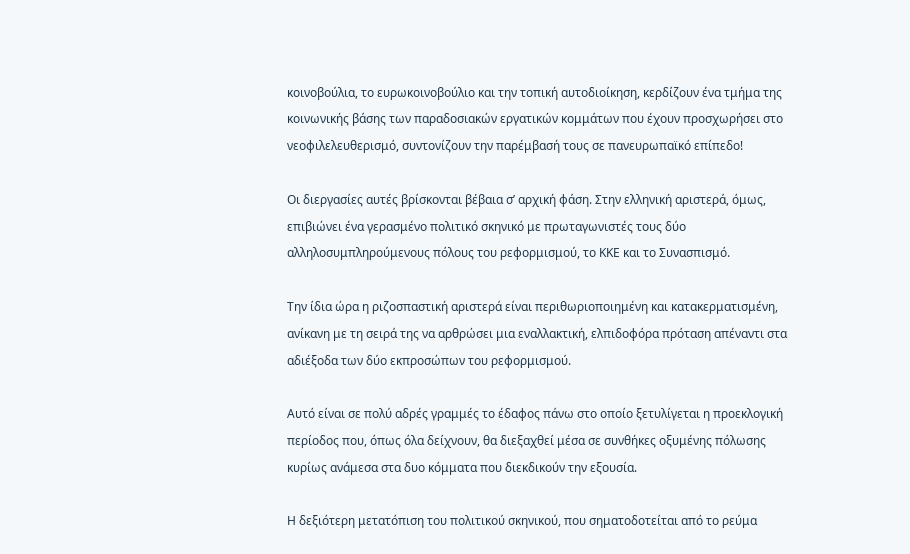κοινοβούλια, το ευρωκοινοβούλιο και την τοπική αυτοδιοίκηση, κερδίζουν ένα τμήμα της κοινωνικής βάσης των παραδοσιακών εργατικών κομμάτων που έχουν προσχωρήσει στο νεοφιλελευθερισμό, συντονίζουν την παρέμβασή τους σε πανευρωπαϊκό επίπεδο!

Οι διεργασίες αυτές βρίσκονται βέβαια σ’ αρχική φάση. Στην ελληνική αριστερά, όμως, επιβιώνει ένα γερασμένο πολιτικό σκηνικό με πρωταγωνιστές τους δύο αλληλοσυμπληρούμενους πόλους του ρεφορμισμού, το ΚΚΕ και το Συνασπισμό.

Την ίδια ώρα η ριζοσπαστική αριστερά είναι περιθωριοποιημένη και κατακερματισμένη, ανίκανη με τη σειρά της να αρθρώσει μια εναλλακτική, ελπιδοφόρα πρόταση απέναντι στα αδιέξοδα των δύο εκπροσώπων του ρεφορμισμού.

Αυτό είναι σε πολύ αδρές γραμμές το έδαφος πάνω στο οποίο ξετυλίγεται η προεκλογική περίοδος που, όπως όλα δείχνουν, θα διεξαχθεί μέσα σε συνθήκες οξυμένης πόλωσης  κυρίως ανάμεσα στα δυο κόμματα που διεκδικούν την εξουσία.

Η δεξιότερη μετατόπιση του πολιτικού σκηνικού, που σηματοδοτείται από το ρεύμα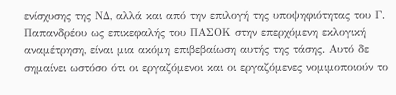ενίσχυσης της ΝΔ, αλλά και από την επιλογή της υποψηφιότητας του Γ. Παπανδρέου ως επικεφαλής του ΠΑΣΟΚ στην επερχόμενη εκλογική αναμέτρηση, είναι μια ακόμη επιβεβαίωση αυτής της τάσης. Αυτό δε σημαίνει ωστόσο ότι οι εργαζόμενοι και οι εργαζόμενες νομιμοποιούν το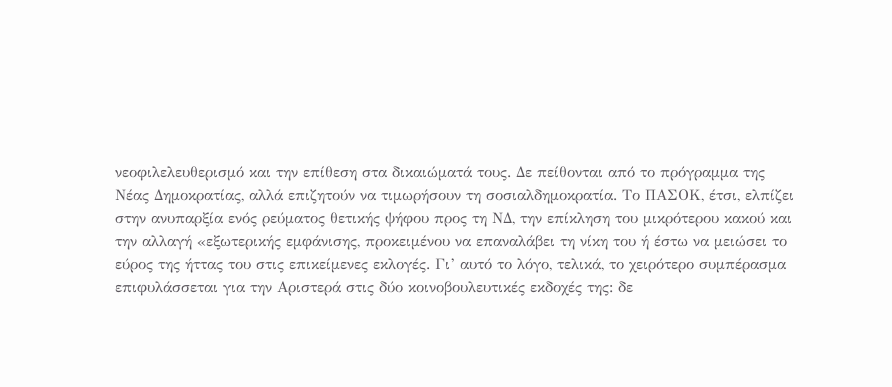νεοφιλελευθερισμό και την επίθεση στα δικαιώματά τους. Δε πείθονται από το πρόγραμμα της Νέας Δημοκρατίας, αλλά επιζητούν να τιμωρήσουν τη σοσιαλδημοκρατία. Το ΠΑΣΟΚ, έτσι, ελπίζει στην ανυπαρξία ενός ρεύματος θετικής ψήφου προς τη ΝΔ, την επίκληση του μικρότερου κακού και την αλλαγή «εξωτερικής εμφάνισης, προκειμένου να επαναλάβει τη νίκη του ή έστω να μειώσει το εύρος της ήττας του στις επικείμενες εκλογές. Γι’ αυτό το λόγο, τελικά, το χειρότερο συμπέρασμα  επιφυλάσσεται για την Αριστερά στις δύο κοινοβουλευτικές εκδοχές της: δε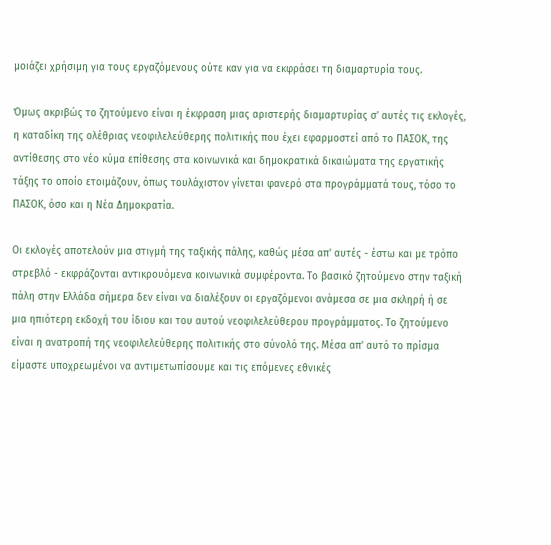μοιάζει χρήσιμη για τους εργαζόμενους ούτε καν για να εκφράσει τη διαμαρτυρία τους.

Όμως ακριβώς το ζητούμενο είναι η έκφραση μιας αριστερής διαμαρτυρίας σ’ αυτές τις εκλογές, η καταδίκη της ολέθριας νεοφιλελεύθερης πολιτικής που έχει εφαρμοστεί από το ΠΑΣΟΚ, της αντίθεσης στο νέο κύμα επίθεσης στα κοινωνικά και δημοκρατικά δικαιώματα της εργατικής τάξης το οποίο ετοιμάζουν, όπως τουλάχιστον γίνεται φανερό στα προγράμματά τους, τόσο το ΠΑΣΟΚ, όσο και η Νέα Δημοκρατία.

Οι εκλογές αποτελούν μια στιγμή της ταξικής πάλης, καθώς μέσα απ' αυτές - έστω και με τρόπο στρεβλό - εκφράζονται αντικρουόμενα κοινωνικά συμφέροντα. Το βασικό ζητούμενο στην ταξική πάλη στην Ελλάδα σήμερα δεν είναι να διαλέξουν οι εργαζόμενοι ανάμεσα σε μια σκληρή ή σε μια ηπιότερη εκδοχή του ίδιου και του αυτού νεοφιλελεύθερου προγράμματος. Το ζητούμενο είναι η ανατροπή της νεοφιλελεύθερης πολιτικής στο σύνολό της. Μέσα απ’ αυτό το πρίσμα είμαστε υποχρεωμένοι να αντιμετωπίσουμε και τις επόμενες εθνικές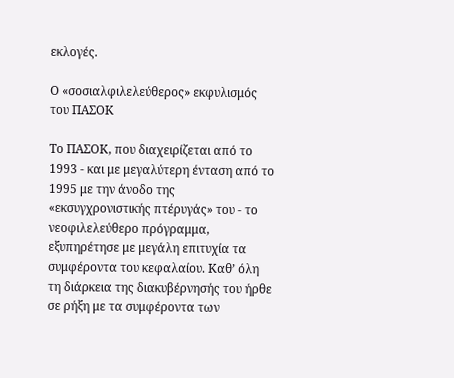εκλογές.

Ο «σοσιαλφιλελεύθερος» εκφυλισμός του ΠΑΣΟΚ

Το ΠΑΣΟΚ, που διαχειρίζεται από το 1993 - και με μεγαλύτερη ένταση από το 1995 με την άνοδο της «εκσυγχρονιστικής πτέρυγάς» του - το νεοφιλελεύθερο πρόγραμμα, εξυπηρέτησε με μεγάλη επιτυχία τα συμφέροντα του κεφαλαίου. Καθ’ όλη τη διάρκεια της διακυβέρνησής του ήρθε σε ρήξη με τα συμφέροντα των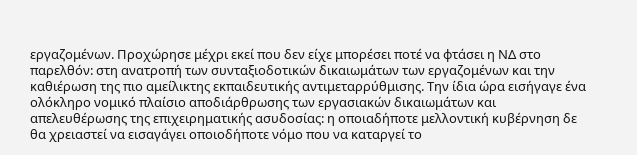εργαζομένων. Προχώρησε μέχρι εκεί που δεν είχε μπορέσει ποτέ να φτάσει η ΝΔ στο παρελθόν: στη ανατροπή των συνταξιοδοτικών δικαιωμάτων των εργαζομένων και την καθιέρωση της πιο αμείλικτης εκπαιδευτικής αντιμεταρρύθμισης. Την ίδια ώρα εισήγαγε ένα ολόκληρο νομικό πλαίσιο αποδιάρθρωσης των εργασιακών δικαιωμάτων και απελευθέρωσης της επιχειρηματικής ασυδοσίας: η οποιαδήποτε μελλοντική κυβέρνηση δε θα χρειαστεί να εισαγάγει οποιοδήποτε νόμο που να καταργεί το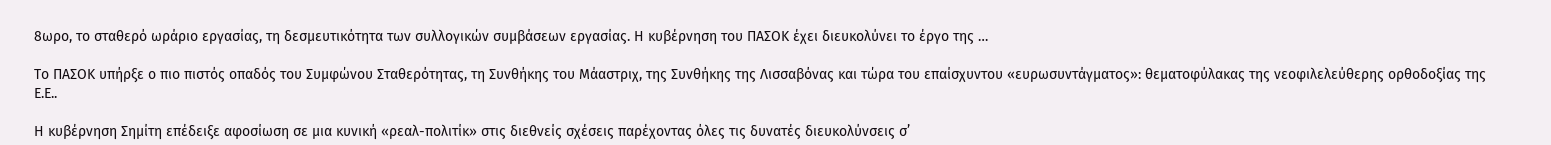8ωρο, το σταθερό ωράριο εργασίας, τη δεσμευτικότητα των συλλογικών συμβάσεων εργασίας. Η κυβέρνηση του ΠΑΣΟΚ έχει διευκολύνει το έργο της …

Το ΠΑΣΟΚ υπήρξε ο πιο πιστός οπαδός του Συμφώνου Σταθερότητας, τη Συνθήκης του Μάαστριχ, της Συνθήκης της Λισσαβόνας και τώρα του επαίσχυντου «ευρωσυντάγματος»: θεματοφύλακας της νεοφιλελεύθερης ορθοδοξίας της Ε.Ε..

Η κυβέρνηση Σημίτη επέδειξε αφοσίωση σε μια κυνική «ρεαλ-πολιτίκ» στις διεθνείς σχέσεις παρέχοντας όλες τις δυνατές διευκολύνσεις σ’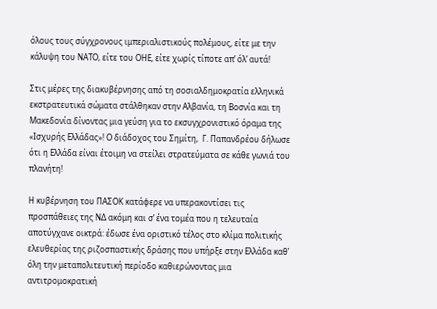όλους τους σύγχρονους ιμπεριαλιστικούς πολέμους, είτε με την κάλυψη του ΝΑΤΟ, είτε του ΟΗΕ, είτε χωρίς τίποτε απ’ όλ’ αυτά!

Στις μέρες της διακυβέρνησης από τη σοσιαλδημοκρατία ελληνικά εκστρατευτικά σώματα στάλθηκαν στην Αλβανία, τη Βοσνία και τη Μακεδονία δίνοντας μια γεύση για το εκσυγχρονιστικό όραμα της «Ισχυρής Ελλάδας»! Ο διάδοχος του Σημίτη,  Γ. Παπανδρέου δήλωσε ότι η Ελλάδα είναι έτοιμη να στείλει στρατεύματα σε κάθε γωνιά του πλανήτη!

Η κυβέρνηση του ΠΑΣΟΚ κατάφερε να υπερακοντίσει τις προσπάθειες της ΝΔ ακόμη και σ’ ένα τομέα που η τελευταία αποτύγχανε οικτρά: έδωσε ένα οριστικό τέλος στο κλίμα πολιτικής ελευθερίας της ριζοσπαστικής δράσης που υπήρξε στην Ελλάδα καθ’ όλη την μεταπολιτευτική περίοδο καθιερώνοντας μια αντιτρομοκρατική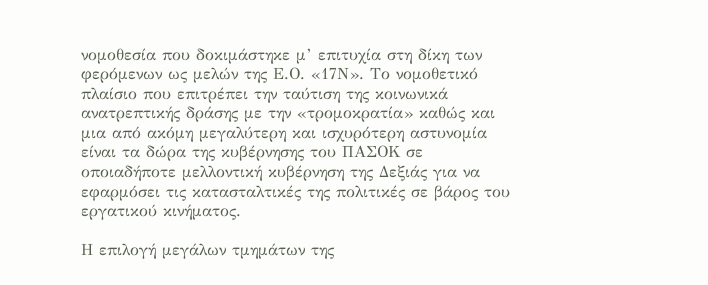νομοθεσία που δοκιμάστηκε μ’ επιτυχία στη δίκη των φερόμενων ως μελών της Ε.Ο. «17Ν». Το νομοθετικό πλαίσιο που επιτρέπει την ταύτιση της κοινωνικά ανατρεπτικής δράσης με την «τρομοκρατία» καθώς και μια από ακόμη μεγαλύτερη και ισχυρότερη αστυνομία είναι τα δώρα της κυβέρνησης του ΠΑΣΟΚ σε οποιαδήποτε μελλοντική κυβέρνηση της Δεξιάς για να εφαρμόσει τις κατασταλτικές της πολιτικές σε βάρος του εργατικού κινήματος.

Η επιλογή μεγάλων τμημάτων της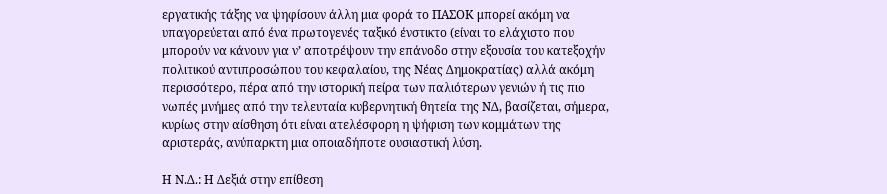εργατικής τάξης να ψηφίσουν άλλη μια φορά το ΠΑΣΟΚ μπορεί ακόμη να υπαγορεύεται από ένα πρωτογενές ταξικό ένστικτο (είναι το ελάχιστο που μπορούν να κάνουν για ν’ αποτρέψουν την επάνοδο στην εξουσία του κατεξοχήν πολιτικού αντιπροσώπου του κεφαλαίου, της Νέας Δημοκρατίας) αλλά ακόμη περισσότερο, πέρα από την ιστορική πείρα των παλιότερων γενιών ή τις πιο νωπές μνήμες από την τελευταία κυβερνητική θητεία της ΝΔ, βασίζεται, σήμερα, κυρίως στην αίσθηση ότι είναι ατελέσφορη η ψήφιση των κομμάτων της αριστεράς, ανύπαρκτη μια οποιαδήποτε ουσιαστική λύση.

Η Ν.Δ.: Η Δεξιά στην επίθεση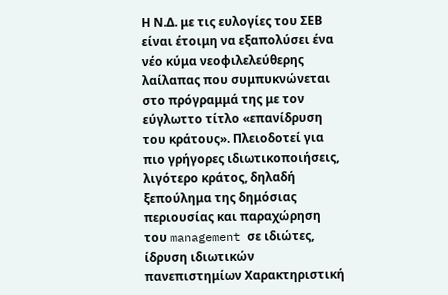Η Ν.Δ. με τις ευλογίες του ΣΕΒ είναι έτοιμη να εξαπολύσει ένα νέο κύμα νεοφιλελεύθερης λαίλαπας που συμπυκνώνεται στο πρόγραμμά της με τον εύγλωττο τίτλο «επανίδρυση του κράτους». Πλειοδοτεί για πιο γρήγορες ιδιωτικοποιήσεις, λιγότερο κράτος, δηλαδή ξεπούλημα της δημόσιας περιουσίας και παραχώρηση του management σε ιδιώτες, ίδρυση ιδιωτικών πανεπιστημίων Χαρακτηριστική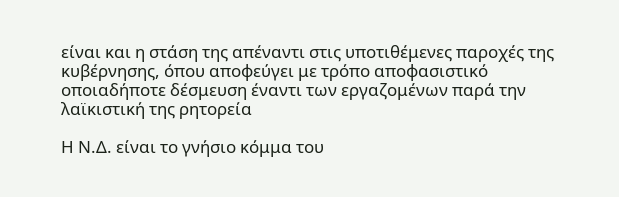είναι και η στάση της απέναντι στις υποτιθέμενες παροχές της κυβέρνησης, όπου αποφεύγει με τρόπο αποφασιστικό οποιαδήποτε δέσμευση έναντι των εργαζομένων παρά την λαϊκιστική της ρητορεία

Η Ν.Δ. είναι το γνήσιο κόμμα του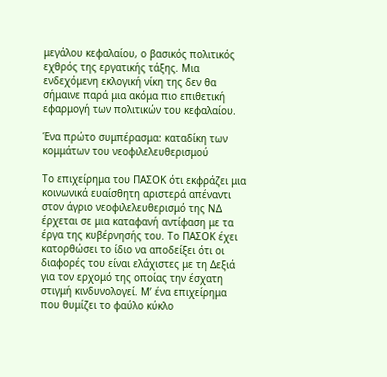μεγάλου κεφαλαίου, ο βασικός πολιτικός εχθρός της εργατικής τάξης. Μια ενδεχόμενη εκλογική νίκη της δεν θα σήμαινε παρά μια ακόμα πιο επιθετική εφαρμογή των πολιτικών του κεφαλαίου.

Ένα πρώτο συμπέρασμα: καταδίκη των κομμάτων του νεοφιλελευθερισμού

Το επιχείρημα του ΠΑΣΟΚ ότι εκφράζει μια κοινωνικά ευαίσθητη αριστερά απέναντι στον άγριο νεοφιλελευθερισμό της ΝΔ έρχεται σε μια καταφανή αντίφαση με τα έργα της κυβέρνησής του. Το ΠΑΣΟΚ έχει κατορθώσει το ίδιο να αποδείξει ότι οι διαφορές του είναι ελάχιστες με τη Δεξιά για τον ερχομό της οποίας την έσχατη στιγμή κινδυνολογεί. Μ’ ένα επιχείρημα που θυμίζει το φαύλο κύκλο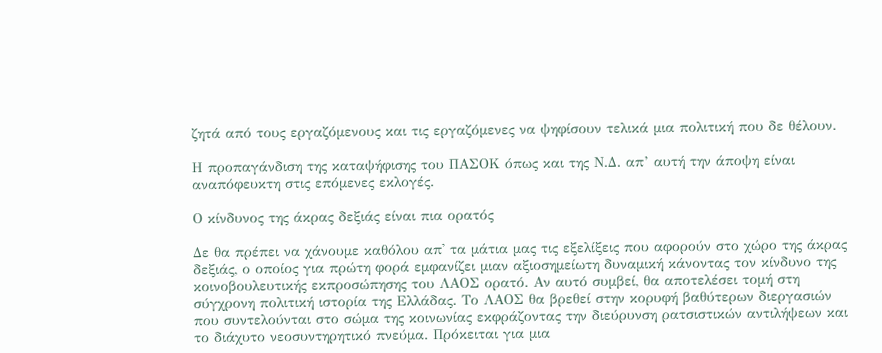ζητά από τους εργαζόμενους και τις εργαζόμενες να ψηφίσουν τελικά μια πολιτική που δε θέλουν.

Η προπαγάνδιση της καταψήφισης του ΠΑΣΟΚ όπως και της Ν.Δ. απ’ αυτή την άποψη είναι αναπόφευκτη στις επόμενες εκλογές.

Ο κίνδυνος της άκρας δεξιάς είναι πια ορατός

Δε θα πρέπει να χάνουμε καθόλου απ' τα μάτια μας τις εξελίξεις που αφορούν στο χώρο της άκρας δεξιάς, ο οποίος για πρώτη φορά εμφανίζει μιαν αξιοσημείωτη δυναμική κάνοντας τον κίνδυνο της κοινοβουλευτικής εκπροσώπησης του ΛΑΟΣ ορατό. Αν αυτό συμβεί, θα αποτελέσει τομή στη σύγχρονη πολιτική ιστορία της Ελλάδας. Το ΛΑΟΣ θα βρεθεί στην κορυφή βαθύτερων διεργασιών που συντελούνται στο σώμα της κοινωνίας εκφράζοντας την διεύρυνση ρατσιστικών αντιλήψεων και το διάχυτο νεοσυντηρητικό πνεύμα. Πρόκειται για μια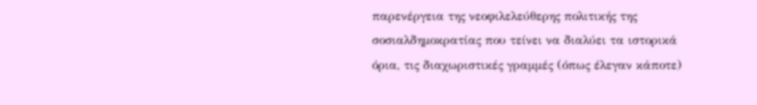παρενέργεια της νεοφιλελεύθερης πολιτικής της σοσιαλδημοκρατίας που τείνει να διαλύει τα ιστορικά όρια, τις διαχωριστικές γραμμές (όπως έλεγαν κάποτε)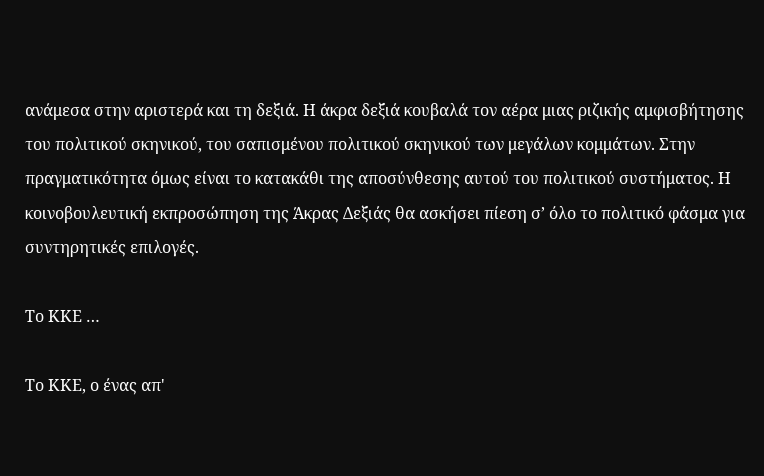ανάμεσα στην αριστερά και τη δεξιά. Η άκρα δεξιά κουβαλά τον αέρα μιας ριζικής αμφισβήτησης του πολιτικού σκηνικού, του σαπισμένου πολιτικού σκηνικού των μεγάλων κομμάτων. Στην πραγματικότητα όμως είναι το κατακάθι της αποσύνθεσης αυτού του πολιτικού συστήματος. Η κοινοβουλευτική εκπροσώπηση της Άκρας Δεξιάς θα ασκήσει πίεση σ’ όλο το πολιτικό φάσμα για συντηρητικές επιλογές.

Το ΚΚΕ …

Το ΚΚΕ, ο ένας απ'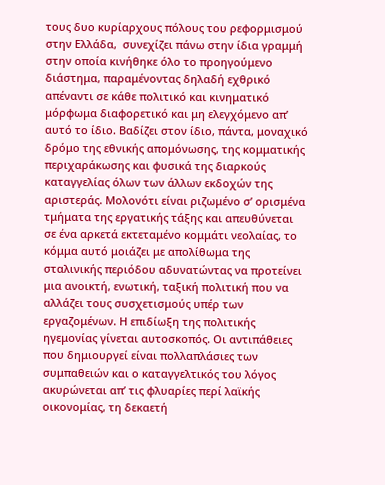τους δυο κυρίαρχους πόλους του ρεφορμισμού στην Ελλάδα,  συνεχίζει πάνω στην ίδια γραμμή στην οποία κινήθηκε όλο το προηγούμενο διάστημα, παραμένοντας δηλαδή εχθρικό απέναντι σε κάθε πολιτικό και κινηματικό μόρφωμα διαφορετικό και μη ελεγχόμενο απ’ αυτό το ίδιο. Βαδίζει στον ίδιο, πάντα, μοναχικό δρόμο της εθνικής απομόνωσης, της κομματικής περιχαράκωσης και φυσικά της διαρκούς καταγγελίας όλων των άλλων εκδοχών της αριστεράς. Μολονότι είναι ριζωμένο σ’ ορισμένα τμήματα της εργατικής τάξης και απευθύνεται σε ένα αρκετά εκτεταμένο κομμάτι νεολαίας, το κόμμα αυτό μοιάζει με απολίθωμα της σταλινικής περιόδου αδυνατώντας να προτείνει μια ανοικτή, ενωτική, ταξική πολιτική που να αλλάζει τους συσχετισμούς υπέρ των εργαζομένων. Η επιδίωξη της πολιτικής ηγεμονίας γίνεται αυτοσκοπός. Οι αντιπάθειες που δημιουργεί είναι πολλαπλάσιες των συμπαθειών και ο καταγγελτικός του λόγος ακυρώνεται απ’ τις φλυαρίες περί λαϊκής οικονομίας, τη δεκαετή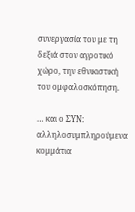συνεργασία του με τη δεξιά στον αγροτικό χώρο, την εθνικιστική του ομφαλοσκόπηση.

… και ο ΣΥΝ: αλληλοσυμπληρούμενα κομμάτια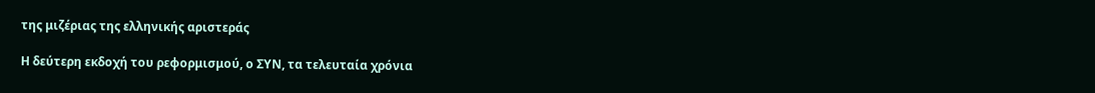της μιζέριας της ελληνικής αριστεράς

Η δεύτερη εκδοχή του ρεφορμισμού, ο ΣΥΝ, τα τελευταία χρόνια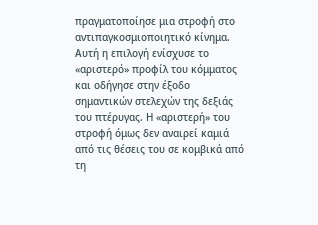πραγματοποίησε μια στροφή στο αντιπαγκοσμιοποιητικό κίνημα. Αυτή η επιλογή ενίσχυσε το «αριστερό» προφίλ του κόμματος και οδήγησε στην έξοδο σημαντικών στελεχών της δεξιάς του πτέρυγας. Η «αριστερή» του στροφή όμως δεν αναιρεί καμιά από τις θέσεις του σε κομβικά από τη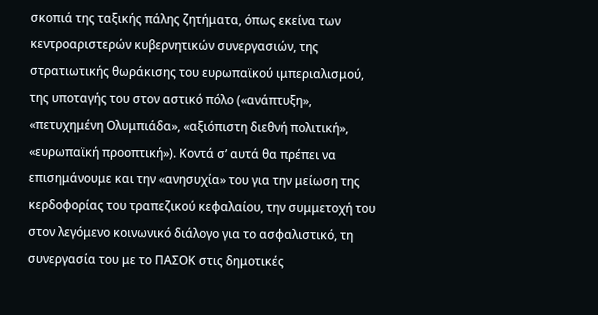σκοπιά της ταξικής πάλης ζητήματα, όπως εκείνα των κεντροαριστερών κυβερνητικών συνεργασιών, της στρατιωτικής θωράκισης του ευρωπαϊκού ιμπεριαλισμού, της υποταγής του στον αστικό πόλο («ανάπτυξη», «πετυχημένη Ολυμπιάδα», «αξιόπιστη διεθνή πολιτική», «ευρωπαϊκή προοπτική»). Κοντά σ’ αυτά θα πρέπει να επισημάνουμε και την «ανησυχία» του για την μείωση της κερδοφορίας του τραπεζικού κεφαλαίου, την συμμετοχή του στον λεγόμενο κοινωνικό διάλογο για το ασφαλιστικό, τη συνεργασία του με το ΠΑΣΟΚ στις δημοτικές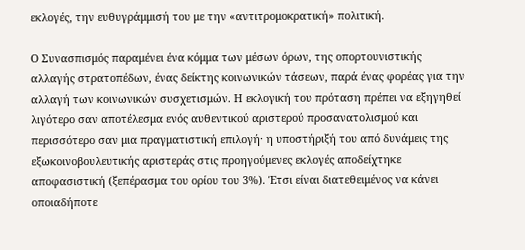εκλογές, την ευθυγράμμισή του με την «αντιτρομοκρατική» πολιτική.

Ο Συνασπισμός παραμένει ένα κόμμα των μέσων όρων, της οπορτουνιστικής αλλαγής στρατοπέδων, ένας δείκτης κοινωνικών τάσεων, παρά ένας φορέας για την αλλαγή των κοινωνικών συσχετισμών. Η εκλογική του πρόταση πρέπει να εξηγηθεί λιγότερο σαν αποτέλεσμα ενός αυθεντικού αριστερού προσανατολισμού και περισσότερο σαν μια πραγματιστική επιλογή· η υποστήριξή του από δυνάμεις της εξωκοινοβουλευτικής αριστεράς στις προηγούμενες εκλογές αποδείχτηκε αποφασιστική (ξεπέρασμα του ορίου του 3%). Έτσι είναι διατεθειμένος να κάνει οποιαδήποτε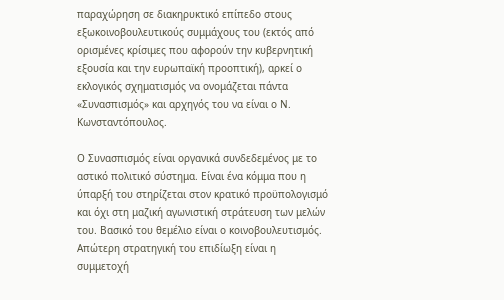παραχώρηση σε διακηρυκτικό επίπεδο στους εξωκοινοβουλευτικούς συμμάχους του (εκτός από ορισμένες κρίσιμες που αφορούν την κυβερνητική εξουσία και την ευρωπαϊκή προοπτική), αρκεί ο εκλογικός σχηματισμός να ονομάζεται πάντα «Συνασπισμός» και αρχηγός του να είναι ο Ν. Κωνσταντόπουλος.

Ο Συνασπισμός είναι οργανικά συνδεδεμένος με το αστικό πολιτικό σύστημα. Είναι ένα κόμμα που η ύπαρξή του στηρίζεται στον κρατικό προϋπολογισμό και όχι στη μαζική αγωνιστική στράτευση των μελών του. Βασικό του θεμέλιο είναι ο κοινοβουλευτισμός. Απώτερη στρατηγική του επιδίωξη είναι η συμμετοχή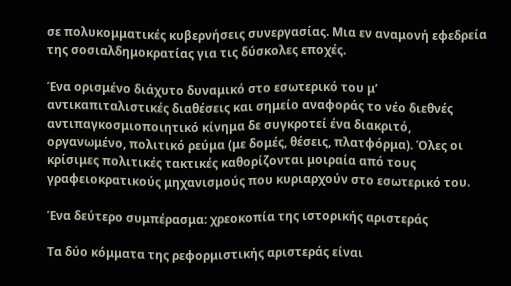σε πολυκομματικές κυβερνήσεις συνεργασίας. Μια εν αναμονή εφεδρεία της σοσιαλδημοκρατίας για τις δύσκολες εποχές.

Ένα ορισμένο διάχυτο δυναμικό στο εσωτερικό του μ’ αντικαπιταλιστικές διαθέσεις και σημείο αναφοράς το νέο διεθνές αντιπαγκοσμιοποιητικό κίνημα δε συγκροτεί ένα διακριτό, οργανωμένο, πολιτικό ρεύμα (με δομές, θέσεις, πλατφόρμα). Όλες οι κρίσιμες πολιτικές τακτικές καθορίζονται μοιραία από τους γραφειοκρατικούς μηχανισμούς που κυριαρχούν στο εσωτερικό του.

Ένα δεύτερο συμπέρασμα: χρεοκοπία της ιστορικής αριστεράς

Τα δύο κόμματα της ρεφορμιστικής αριστεράς είναι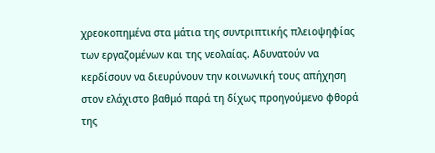χρεοκοπημένα στα μάτια της συντριπτικής πλειοψηφίας των εργαζομένων και της νεολαίας. Αδυνατούν να κερδίσουν να διευρύνουν την κοινωνική τους απήχηση στον ελάχιστο βαθμό παρά τη δίχως προηγούμενο φθορά της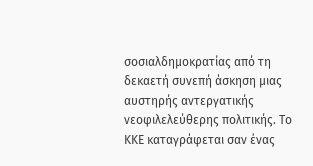σοσιαλδημοκρατίας από τη δεκαετή συνεπή άσκηση μιας αυστηρής αντεργατικής νεοφιλελεύθερης πολιτικής. Το ΚΚΕ καταγράφεται σαν ένας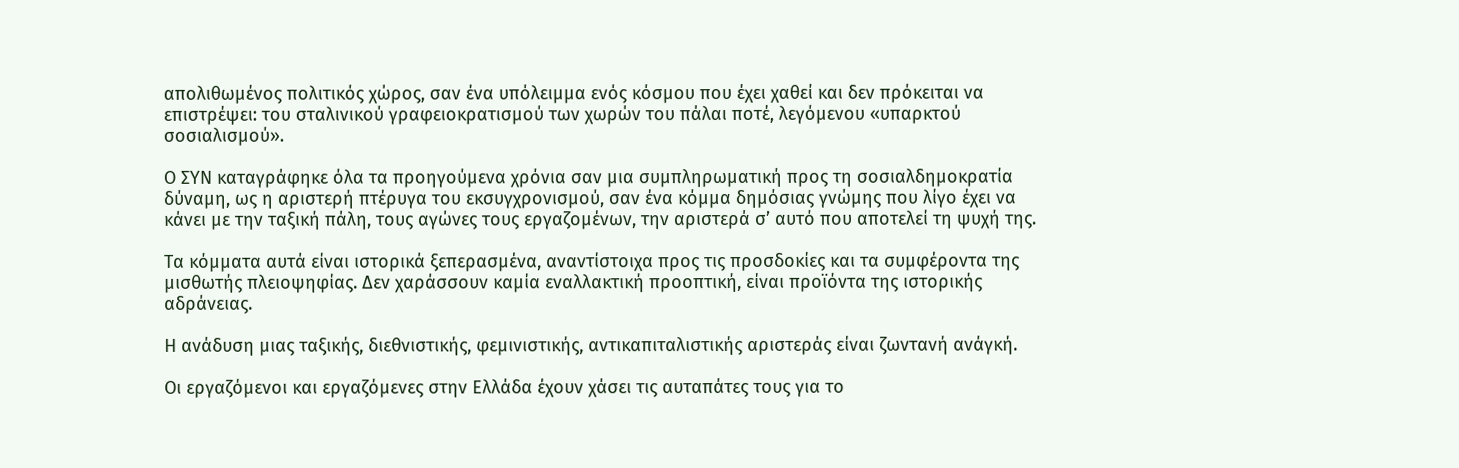απολιθωμένος πολιτικός χώρος, σαν ένα υπόλειμμα ενός κόσμου που έχει χαθεί και δεν πρόκειται να επιστρέψει: του σταλινικού γραφειοκρατισμού των χωρών του πάλαι ποτέ, λεγόμενου «υπαρκτού σοσιαλισμού».

Ο ΣΥΝ καταγράφηκε όλα τα προηγούμενα χρόνια σαν μια συμπληρωματική προς τη σοσιαλδημοκρατία δύναμη, ως η αριστερή πτέρυγα του εκσυγχρονισμού, σαν ένα κόμμα δημόσιας γνώμης που λίγο έχει να κάνει με την ταξική πάλη, τους αγώνες τους εργαζομένων, την αριστερά σ’ αυτό που αποτελεί τη ψυχή της.

Τα κόμματα αυτά είναι ιστορικά ξεπερασμένα, αναντίστοιχα προς τις προσδοκίες και τα συμφέροντα της μισθωτής πλειοψηφίας. Δεν χαράσσουν καμία εναλλακτική προοπτική, είναι προϊόντα της ιστορικής αδράνειας.

Η ανάδυση μιας ταξικής, διεθνιστικής, φεμινιστικής, αντικαπιταλιστικής αριστεράς είναι ζωντανή ανάγκή.

Οι εργαζόμενοι και εργαζόμενες στην Ελλάδα έχουν χάσει τις αυταπάτες τους για το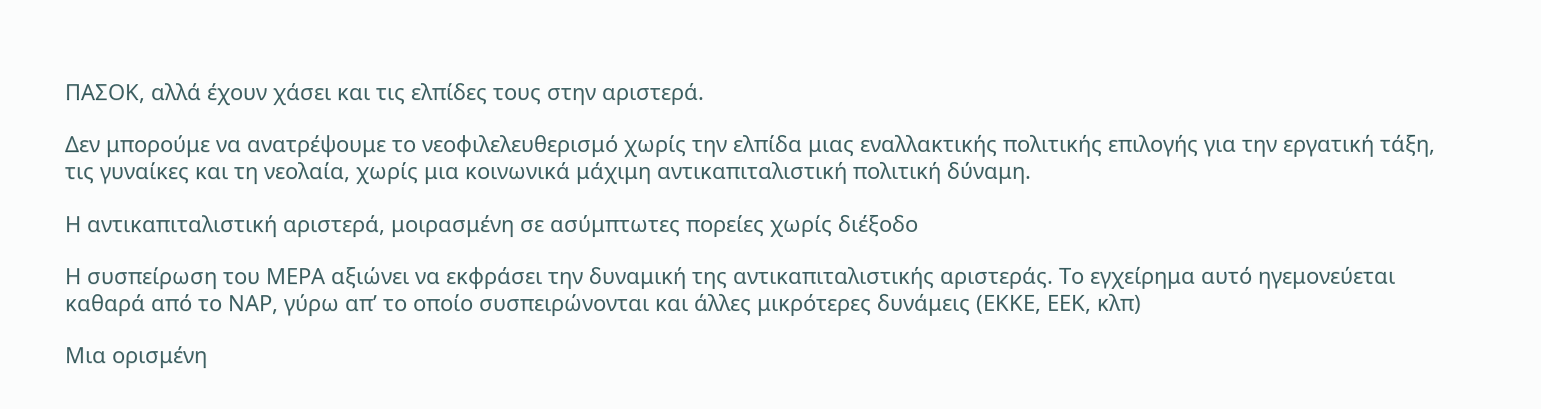ΠΑΣΟΚ, αλλά έχουν χάσει και τις ελπίδες τους στην αριστερά.

Δεν μπορούμε να ανατρέψουμε το νεοφιλελευθερισμό χωρίς την ελπίδα μιας εναλλακτικής πολιτικής επιλογής για την εργατική τάξη, τις γυναίκες και τη νεολαία, χωρίς μια κοινωνικά μάχιμη αντικαπιταλιστική πολιτική δύναμη.

Η αντικαπιταλιστική αριστερά, μοιρασμένη σε ασύμπτωτες πορείες χωρίς διέξοδο

Η συσπείρωση του ΜΕΡΑ αξιώνει να εκφράσει την δυναμική της αντικαπιταλιστικής αριστεράς. Το εγχείρημα αυτό ηγεμονεύεται καθαρά από το ΝΑΡ, γύρω απ’ το οποίο συσπειρώνονται και άλλες μικρότερες δυνάμεις (ΕΚΚΕ, ΕΕΚ, κλπ)

Μια ορισμένη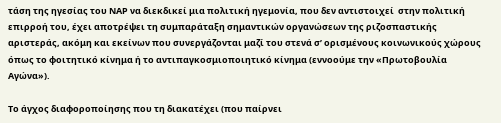τάση της ηγεσίας του ΝΑΡ να διεκδικεί μια πολιτική ηγεμονία, που δεν αντιστοιχεί  στην πολιτική επιρροή του, έχει αποτρέψει τη συμπαράταξη σημαντικών οργανώσεων της ριζοσπαστικής αριστεράς, ακόμη και εκείνων που συνεργάζονται μαζί του στενά σ’ ορισμένους κοινωνικούς χώρους όπως το φοιτητικό κίνημα ή το αντιπαγκοσμιοποιητικό κίνημα (εννοούμε την «Πρωτοβουλία Αγώνα»).

Το άγχος διαφοροποίησης που τη διακατέχει (που παίρνει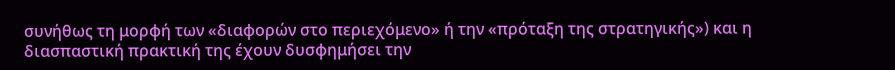συνήθως τη μορφή των «διαφορών στο περιεχόμενο» ή την «πρόταξη της στρατηγικής») και η διασπαστική πρακτική της έχουν δυσφημήσει την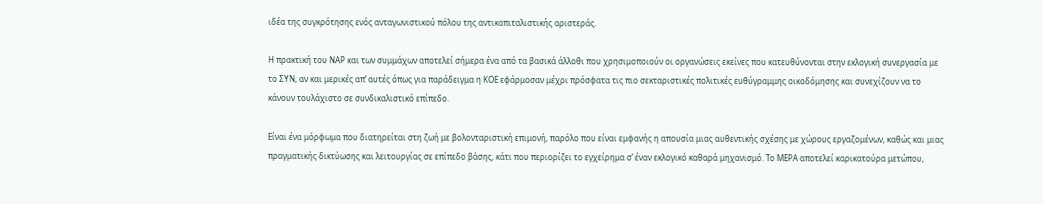ιδέα της συγκρότησης ενός ανταγωνιστικού πόλου της αντικαπιταλιστικής αριστεράς.

Η πρακτική του ΝΑΡ και των συμμάχων αποτελεί σήμερα ένα από τα βασικά άλλοθι που χρησιμοποιούν οι οργανώσεις εκείνες που κατευθύνονται στην εκλογική συνεργασία με το ΣΥΝ, αν και μερικές απ’ αυτές όπως για παράδειγμα η ΚΟΕ εφάρμοσαν μέχρι πρόσφατα τις πιο σεκταριστικές πολιτικές ευθύγραμμης οικοδόμησης και συνεχίζουν να το κάνουν τουλάχιστο σε συνδικαλιστικό επίπεδο.

Είναι ένα μόρφωμα που διατηρείται στη ζωή με βολονταριστική επιμονή, παρόλο που είναι εμφανής η απουσία μιας αυθεντικής σχέσης με χώρους εργαζομένων, καθώς και μιας πραγματικής δικτύωσης και λειτουργίας σε επίπεδο βάσης, κάτι που περιορίζει το εγχείρημα σ’ έναν εκλογικό καθαρά μηχανισμό. Το ΜΕΡΑ αποτελεί καρικατούρα μετώπου,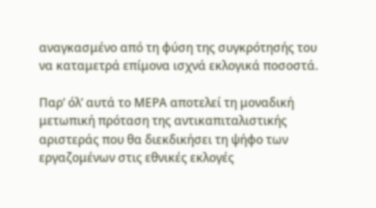αναγκασμένο από τη φύση της συγκρότησής του να καταμετρά επίμονα ισχνά εκλογικά ποσοστά.

Παρ’ όλ’ αυτά το ΜΕΡΑ αποτελεί τη μοναδική μετωπική πρόταση της αντικαπιταλιστικής αριστεράς που θα διεκδικήσει τη ψήφο των εργαζομένων στις εθνικές εκλογές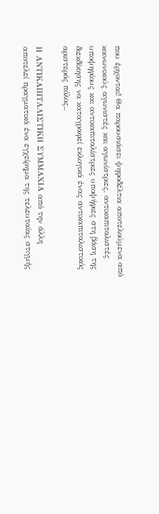που έρχονται! Θα παρουσιάσει ψηφοδέλτια αποτελούμενα από κοινωνικούς αγωνιστές και αγωνίστριες, αντικαπιταλιστές υποψηφίους και αντικαπιταλίστριες υποψήφιες στη βάση της διεκδίκησης να καταγραφεί εκλογικά ένας αντικαπιταλιστικός αριστερός πόλος..

Η ΑΝΤΙΚΑΠΙΤΑΛΙΣΤΙΚΗ ΣΥΜΜΑΧΙΑ από την άλλη αποτελεί πραγματικά ένα εγχείρημα της τελευταίας στιγμής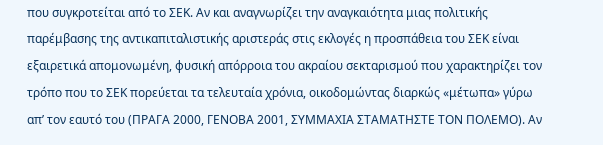που συγκροτείται από το ΣΕΚ. Αν και αναγνωρίζει την αναγκαιότητα μιας πολιτικής παρέμβασης της αντικαπιταλιστικής αριστεράς στις εκλογές η προσπάθεια του ΣΕΚ είναι εξαιρετικά απομονωμένη, φυσική απόρροια του ακραίου σεκταρισμού που χαρακτηρίζει τον τρόπο που το ΣΕΚ πορεύεται τα τελευταία χρόνια, οικοδομώντας διαρκώς «μέτωπα» γύρω απ’ τον εαυτό του (ΠΡΑΓΑ 2000, ΓΕΝΟΒΑ 2001, ΣΥΜΜΑΧΙΑ ΣΤΑΜΑΤΗΣΤΕ ΤΟΝ ΠΟΛΕΜΟ). Αν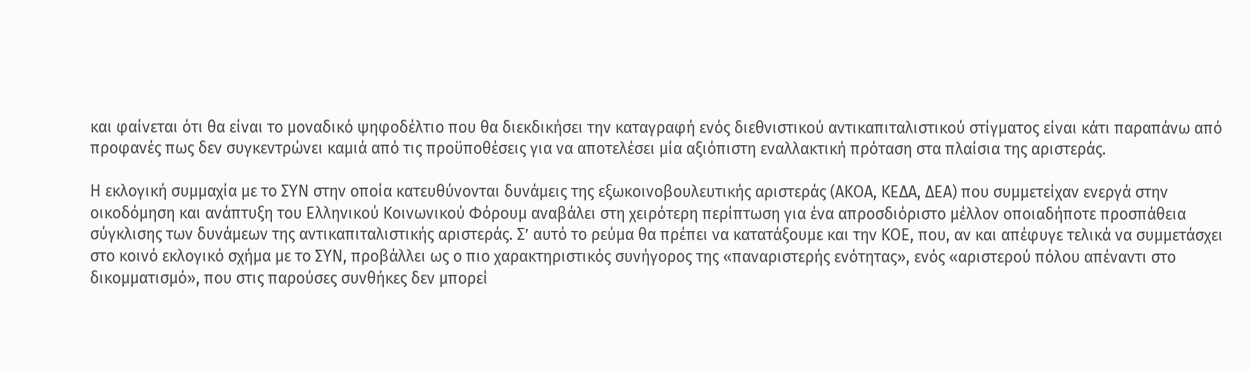και φαίνεται ότι θα είναι το μοναδικό ψηφοδέλτιο που θα διεκδικήσει την καταγραφή ενός διεθνιστικού αντικαπιταλιστικού στίγματος είναι κάτι παραπάνω από προφανές πως δεν συγκεντρώνει καμιά από τις προϋποθέσεις για να αποτελέσει μία αξιόπιστη εναλλακτική πρόταση στα πλαίσια της αριστεράς.

Η εκλογική συμμαχία με το ΣΥΝ στην οποία κατευθύνονται δυνάμεις της εξωκοινοβουλευτικής αριστεράς (ΑΚΟΑ, ΚΕΔΑ, ΔΕΑ) που συμμετείχαν ενεργά στην οικοδόμηση και ανάπτυξη του Ελληνικού Κοινωνικού Φόρουμ αναβάλει στη χειρότερη περίπτωση για ένα απροσδιόριστο μέλλον οποιαδήποτε προσπάθεια σύγκλισης των δυνάμεων της αντικαπιταλιστικής αριστεράς. Σ’ αυτό το ρεύμα θα πρέπει να κατατάξουμε και την ΚΟΕ, που, αν και απέφυγε τελικά να συμμετάσχει στο κοινό εκλογικό σχήμα με το ΣΥΝ, προβάλλει ως ο πιο χαρακτηριστικός συνήγορος της «παναριστερής ενότητας», ενός «αριστερού πόλου απέναντι στο δικομματισμό», που στις παρούσες συνθήκες δεν μπορεί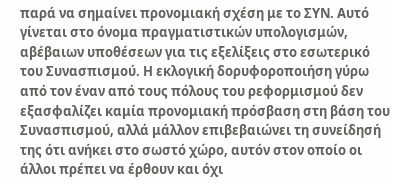παρά να σημαίνει προνομιακή σχέση με το ΣΥΝ. Αυτό γίνεται στο όνομα πραγματιστικών υπολογισμών, αβέβαιων υποθέσεων για τις εξελίξεις στο εσωτερικό του Συνασπισμού. Η εκλογική δορυφοροποιήση γύρω από τον έναν από τους πόλους του ρεφορμισμού δεν εξασφαλίζει καμία προνομιακή πρόσβαση στη βάση του Συνασπισμού, αλλά μάλλον επιβεβαιώνει τη συνείδησή της ότι ανήκει στο σωστό χώρο, αυτόν στον οποίο οι άλλοι πρέπει να έρθουν και όχι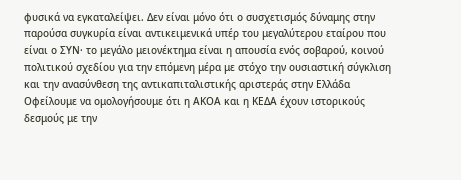φυσικά να εγκαταλείψει. Δεν είναι μόνο ότι ο συσχετισμός δύναμης στην παρούσα συγκυρία είναι αντικειμενικά υπέρ του μεγαλύτερου εταίρου που είναι ο ΣΥΝ· το μεγάλο μειονέκτημα είναι η απουσία ενός σοβαρού, κοινού πολιτικού σχεδίου για την επόμενη μέρα με στόχο την ουσιαστική σύγκλιση και την ανασύνθεση της αντικαπιταλιστικής αριστεράς στην Ελλάδα  Οφείλουμε να ομολογήσουμε ότι η ΑΚΟΑ και η ΚΕΔΑ έχουν ιστορικούς δεσμούς με την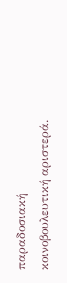παραδοσιακή κοινοβουλευτική αριστερά.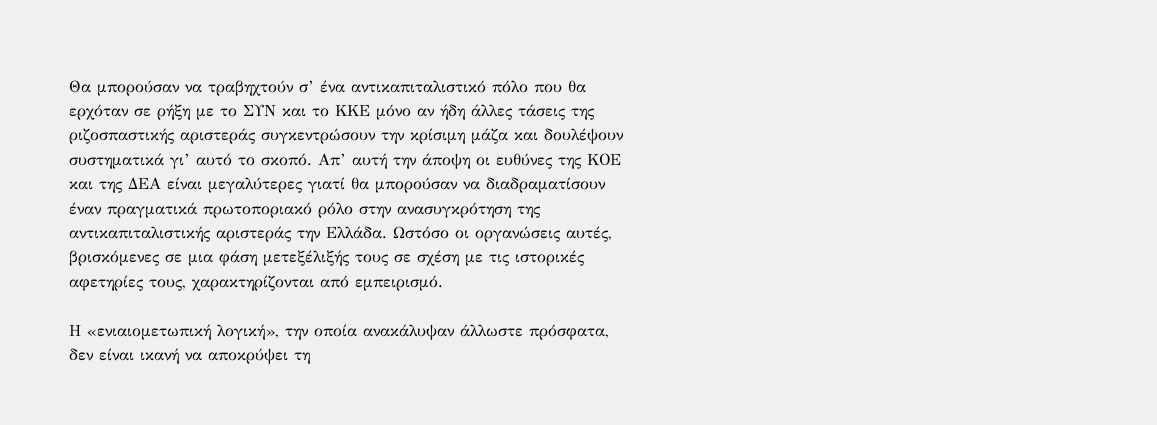Θα μπορούσαν να τραβηχτούν σ’ ένα αντικαπιταλιστικό πόλο που θα ερχόταν σε ρήξη με το ΣΥΝ και το ΚΚΕ μόνο αν ήδη άλλες τάσεις της ριζοσπαστικής αριστεράς συγκεντρώσουν την κρίσιμη μάζα και δουλέψουν συστηματικά γι’ αυτό το σκοπό. Απ’ αυτή την άποψη οι ευθύνες της ΚΟΕ και της ΔΕΑ είναι μεγαλύτερες γιατί θα μπορούσαν να διαδραματίσουν έναν πραγματικά πρωτοποριακό ρόλο στην ανασυγκρότηση της αντικαπιταλιστικής αριστεράς την Ελλάδα. Ωστόσο οι οργανώσεις αυτές, βρισκόμενες σε μια φάση μετεξέλιξής τους σε σχέση με τις ιστορικές αφετηρίες τους, χαρακτηρίζονται από εμπειρισμό.

Η «ενιαιομετωπική λογική», την οποία ανακάλυψαν άλλωστε πρόσφατα, δεν είναι ικανή να αποκρύψει τη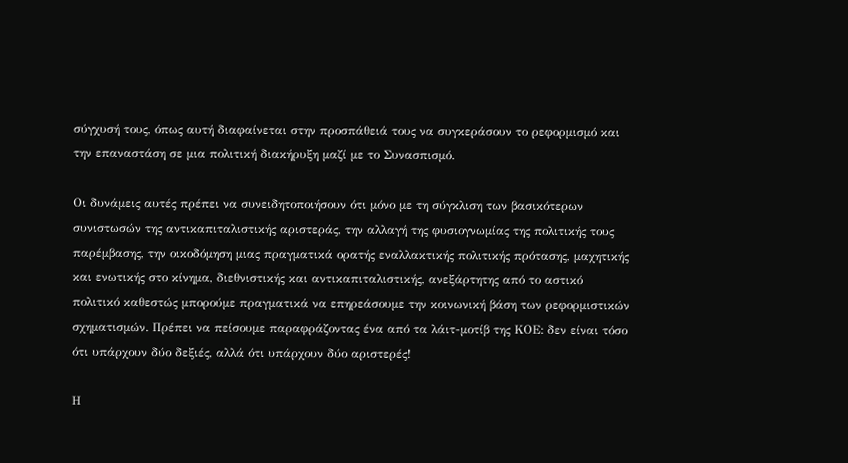σύγχυσή τους, όπως αυτή διαφαίνεται στην προσπάθειά τους να συγκεράσουν το ρεφορμισμό και την επαναστάση σε μια πολιτική διακήρυξη μαζί με το Συνασπισμό.

Οι δυνάμεις αυτές πρέπει να συνειδητοποιήσουν ότι μόνο με τη σύγκλιση των βασικότερων συνιστωσών της αντικαπιταλιστικής αριστεράς, την αλλαγή της φυσιογνωμίας της πολιτικής τους παρέμβασης, την οικοδόμηση μιας πραγματικά ορατής εναλλακτικής πολιτικής πρότασης, μαχητικής και ενωτικής στο κίνημα, διεθνιστικής και αντικαπιταλιστικής, ανεξάρτητης από το αστικό πολιτικό καθεστώς μπορούμε πραγματικά να επηρεάσουμε την κοινωνική βάση των ρεφορμιστικών σχηματισμών. Πρέπει να πείσουμε παραφράζοντας ένα από τα λάιτ-μοτίβ της ΚΟΕ: δεν είναι τόσο ότι υπάρχουν δύο δεξιές, αλλά ότι υπάρχουν δύο αριστερές!

Η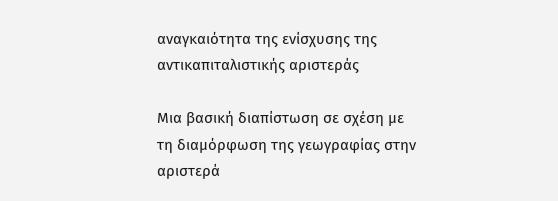αναγκαιότητα της ενίσχυσης της αντικαπιταλιστικής αριστεράς

Μια βασική διαπίστωση σε σχέση με τη διαμόρφωση της γεωγραφίας στην αριστερά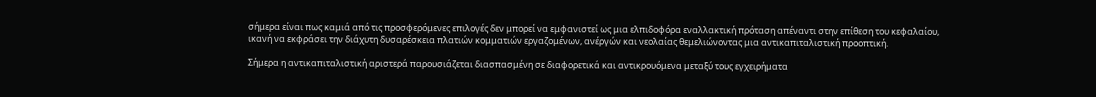σήμερα είναι πως καμιά από τις προσφερόμενες επιλογές δεν μπορεί να εμφανιστεί ως μια ελπιδοφόρα εναλλακτική πρόταση απέναντι στην επίθεση του κεφαλαίου, ικανή να εκφράσει την διάχυτη δυσαρέσκεια πλατιών κομματιών εργαζομένων, ανέργών και νεολαίας θεμελιώνοντας μια αντικαπιταλιστική προοπτική.

Σήμερα η αντικαπιταλιστική αριστερά παρουσιάζεται διασπασμένη σε διαφορετικά και αντικρουόμενα μεταξύ τους εγχειρήματα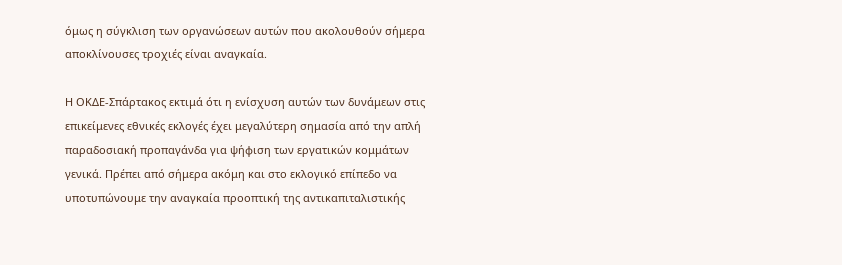όμως η σύγκλιση των οργανώσεων αυτών που ακολουθούν σήμερα αποκλίνουσες τροχιές είναι αναγκαία.

Η ΟΚΔΕ-Σπάρτακος εκτιμά ότι η ενίσχυση αυτών των δυνάμεων στις επικείμενες εθνικές εκλογές έχει μεγαλύτερη σημασία από την απλή παραδοσιακή προπαγάνδα για ψήφιση των εργατικών κομμάτων γενικά. Πρέπει από σήμερα ακόμη και στο εκλογικό επίπεδο να υποτυπώνουμε την αναγκαία προοπτική της αντικαπιταλιστικής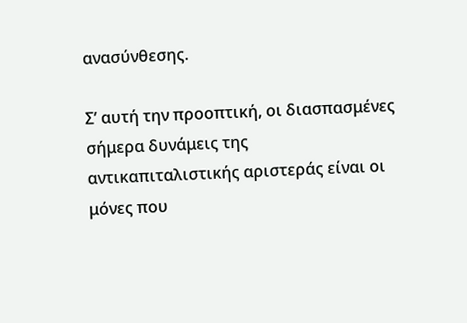ανασύνθεσης.

Σ’ αυτή την προοπτική, οι διασπασμένες σήμερα δυνάμεις της αντικαπιταλιστικής αριστεράς είναι οι μόνες που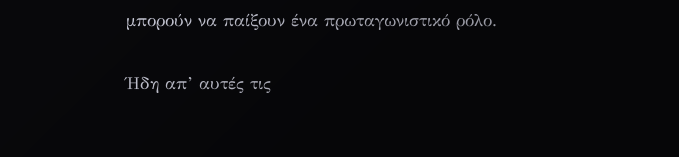μπορούν να παίξουν ένα πρωταγωνιστικό ρόλο.

Ήδη απ’ αυτές τις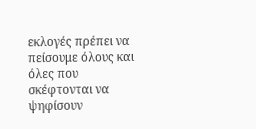εκλογές πρέπει να πείσουμε όλους και όλες που σκέφτονται να ψηφίσουν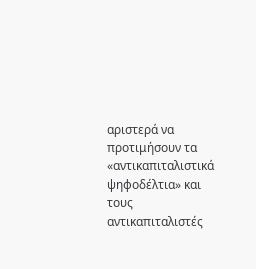αριστερά να προτιμήσουν τα «αντικαπιταλιστικά ψηφοδέλτια» και τους αντικαπιταλιστές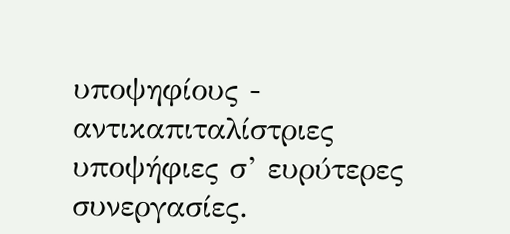υποψηφίους - αντικαπιταλίστριες υποψήφιες σ’ ευρύτερες συνεργασίες.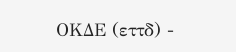ΟΚΔΕ (εττδ) -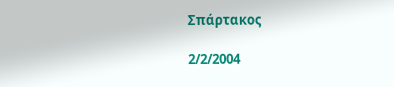Σπάρτακος

2/2/2004